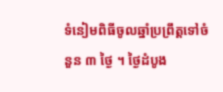ទំនៀមពិធីចូលឆ្នាំប្រព្រឹត្តទៅចំនួន ៣ ថ្ងៃ ។ ថ្ងៃដំបូង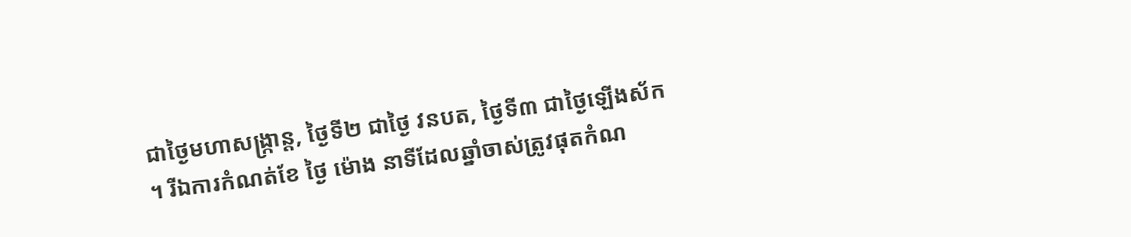ជាថ្ងៃមហាសង្ក្រាន្ត, ថ្ងៃទី២ ជាថ្ងៃ វនបត, ថ្ងៃទី៣ ជាថ្ងៃឡើងស័ក ។ រីឯការកំណត់ខែ ថ្ងៃ ម៉ោង នាទីដែលឆ្នាំចាស់ត្រូវផុតកំណ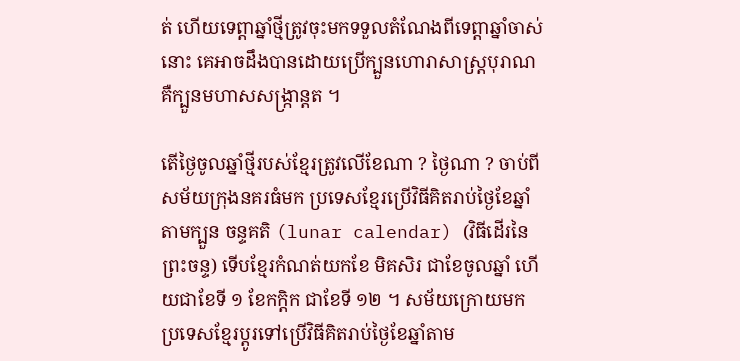ត់ ហើយទេព្តាឆ្នាំថ្មីត្រូវចុះមកទទួលតំណែងពីទេព្តាឆ្នាំចាស់នោះ គេអាចដឹងបានដោយប្រើក្បួនហោរាសាស្ត្របុរាណ គឺក្បួនមហាសសង្ក្រាន្តត ។

តើថ្ងៃចូលឆ្នាំថ្មីរបស់ខ្មែរត្រូវលើខែណា ? ថ្ងៃណា ? ចាប់ពីសម័យក្រុងនគរធំមក ប្រទេសខ្មែរប្រើវិធីគិតរាប់ថ្ងៃខែឆ្នាំតាមក្បួន ចន្ទគតិ (lunar calendar) (វិធីដើរនៃព្រះចន្ទ) ទើបខ្មែរកំណត់យកខែ មិគសិរ ជាខែចូលឆ្នាំ ហើយជាខែទី ១ ខែកក្តិក ជាខែទី ១២ ។ សម័យក្រោយមក ប្រទេសខ្មែរប្តូរទៅប្រើវិធីគិតរាប់ថ្ងៃខែឆ្នាំតាម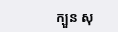ក្បួន សុ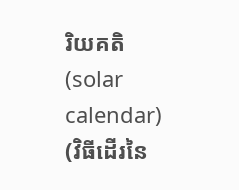រិយគតិ (solar calendar) (វិធីដើរនៃ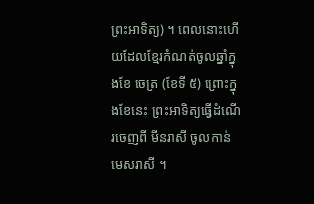ព្រះអាទិត្យ) ។ ពេលនោះហើយដែលខ្មែរកំណត់ចូលឆ្នាំក្នុងខែ ចេត្រ (ខែទី ៥) ព្រោះក្នុងខែនេះ ព្រះអាទិត្យធ្វើដំណើរចេញពី មីនរាសី ចូលកាន់ មេសរាសី ។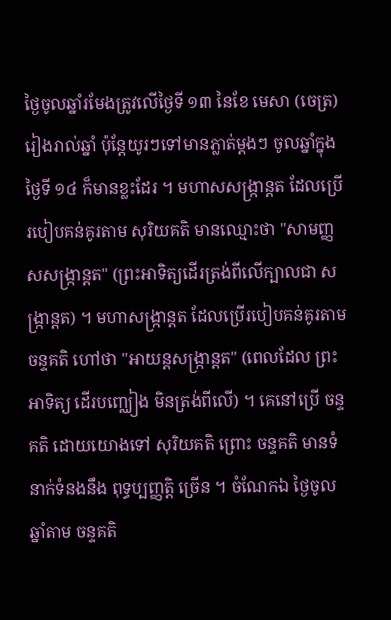ថ្ងៃចូលឆ្នាំរមែងត្រូវលើថ្ងៃទី ១៣ នៃខែ មេសា (ចេត្រ) រៀងរាល់ឆ្នាំ ប៉ុន្តែយូរៗទៅមានភ្លាត់ម្តងៗ ចូលឆ្នាំក្នុងថ្ងៃទី ១៤ ក៏មានខ្លះដែរ ។ មហាសសង្ក្រាន្តត ដែលប្រើរបៀបគន់គូរតាម សុរិយគតិ មានឈ្មោះថា "សាមញ្ញសសង្ក្រាន្តត" (ព្រះអាទិត្យដើរត្រង់ពីលើក្បាលជា សង្ក្រាន្តត) ។ មហាសង្ក្រាន្តត ដែលប្រើរបៀបគន់គូរតាម ចន្ទគតិ ហៅថា "អាយន្តសង្ក្រាន្តត" (ពេលដែល ព្រះអាទិត្យ ដើរបញ្ឈៀង មិនត្រង់ពីលើ) ។ គេនៅប្រើ ចន្ទគតិ ដោយយោងទៅ សុរិយគតិ ព្រោះ ចន្ទគតិ មានទំនាក់ទំនងនឹង ពុទ្ធប្បញ្ញត្តិ ច្រើន ។ ចំណែកឯ ថ្ងៃចូលឆ្នាំតាម ចន្ទគតិ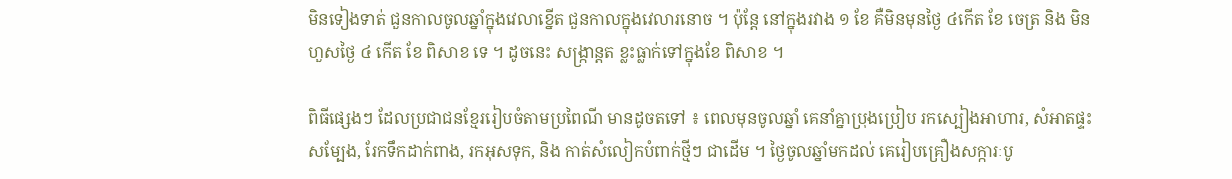មិនទៀងទាត់ ជួនកាលចូលឆ្នាំក្នុងវេលាខ្នើត ជួនកាលក្នុងវេលារនោច ។ ប៉ុន្តែ នៅក្នុងរវាង ១ ខែ គឺមិនមុនថ្ងៃ ៤កើត ខែ ចេត្រ និង មិនហួសថ្ងៃ ៤ កើត ខែ ពិសាខ ទេ ។ ដូចនេះ សង្ក្រាន្តត ខ្លះធ្លាក់ទៅក្នុងខែ ពិសាខ ។

ពិធីផ្សេងៗ ដែលប្រជាជនខ្មែររៀបចំតាមប្រពៃណី មានដូចតទៅ ៖ ពេលមុនចូលឆ្នាំ គេនាំគ្នាប្រុងប្រៀប រកស្បៀងអាហារ, សំអាតផ្ទះសម្បែង, រែកទឹកដាក់ពាង, រកអុសទុក, និង កាត់សំលៀកបំពាក់ថ្មីៗ ជាដើម ។ ថ្ងៃចូលឆ្នាំមកដល់ គេរៀបគ្រឿងសក្ការៈបូ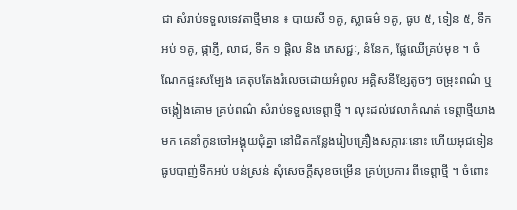ជា សំរាប់ទទួលទេវតាថ្មីមាន ៖ បាយសី ១គូ, ស្លាធម៌ ១គូ, ធូប ៥, ទៀន ៥, ទឹកអប់ ១គូ, ផ្កាភ្ញី, លាជ, ទឹក ១ ផ្តិល និង ភេសជ្ជៈ, នំនែក, ផ្លែឈើគ្រប់មុខ ។ ចំណែកផ្ទះសម្បែង គេតុបតែងរំលេចដោយអំពូល អគ្គិសនីខ្សែតូចៗ ចម្រុះពណ៌ ឬចង្កៀងគោម គ្រប់ពណ៌ សំរាប់ទទួលទេព្តាថ្មី ។ លុះដល់វេលាកំណត់ ទេព្តាថ្មីយាងមក គេនាំកូនចៅអង្គុយជុំគ្នា នៅជិតកន្លែងរៀបគ្រឿងសក្ការៈនោះ ហើយអុជទៀន ធូបបាញ់ទឹកអប់ បន់ស្រន់ សុំសេចក្តីសុខចម្រើន គ្រប់ប្រការ ពីទេព្តាថ្មី ។ ចំពោះ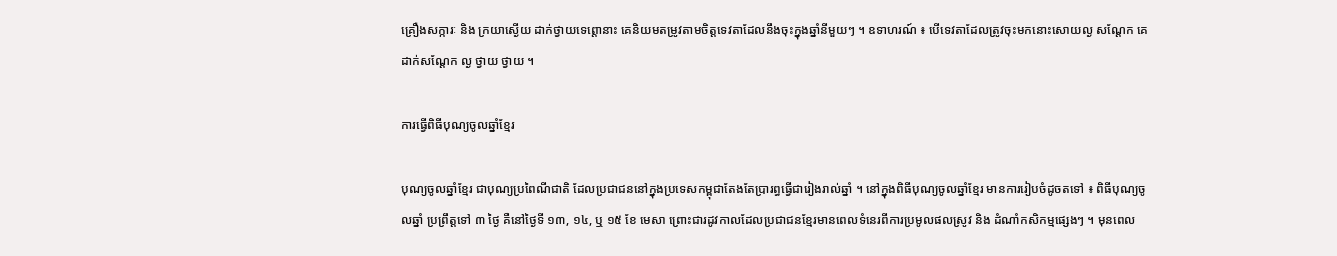គ្រឿងសក្ការៈ និង ក្រយាស្ងើយ ដាក់ថ្វាយទេព្តោនាះ គេនិយមតម្រូវតាមចិត្តទេវតាដែលនឹងចុះក្នុងឆ្នាំនីមួយៗ ។ ឧទាហរណ៍ ៖ បើទេវតាដែលត្រូវចុះមកនោះសោយល្ង សណ្តែក គេដាក់សណ្តែក ល្ង ថ្វាយ ថ្វាយ ។

ការធ្វើពិធីបុណ្យចូលឆ្នាំខ្មែរ

បុណ្យចូលឆ្នាំខ្មែរ ជាបុណ្យប្រពៃណីជាតិ ដែលប្រជាជននៅក្នុងប្រទេសកម្ពុជាតែងតែប្រារព្ធធ្វើជារៀងរាល់ឆ្នាំ ។ នៅក្នុងពិធីបុណ្យចូលឆ្នាំខ្មែរ មានការរៀបចំដូចតទៅ ៖ ពិធីបុណ្យចូលឆ្នាំ ប្រព្រឹត្ដទៅ ៣ ថ្ងៃ គឺនៅថ្ងៃទី ១៣, ១៤, ឬ ១៥ ខែ មេសា ព្រោះជារដូវកាលដែលប្រជាជនខ្មែរមានពេលទំនេរពីការប្រមូលផលស្រូវ និង ដំណាំកសិកម្មផ្សេងៗ ។ មុនពេល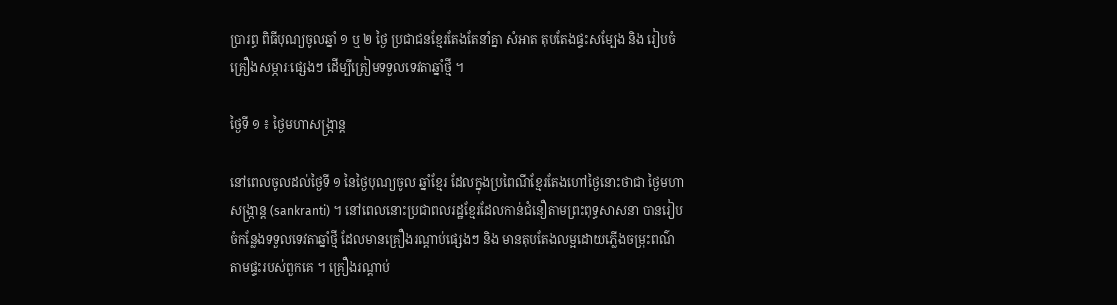ប្រារព្ធ ពិធីបុណ្យចូលឆ្នាំ ១ ឬ ២ ថ្ងៃ ប្រជាជនខ្មែរតែងតែនាំគ្នា សំអាត តុបតែងផ្ទះសម្បែង និង រៀបចំគ្រឿងសម្ភារៈផ្សេងៗ ដើម្បីត្រៀមទទួលទេវតាឆ្នាំថ្មី ។

ថ្ងៃទី ១ ៖ ថ្ងៃមហាសង្ក្រាន្ត

នៅពេលចូលដល់ថ្ងៃទី ១ នៃថ្ងៃបុណ្យចូល ឆ្នាំខ្មែរ ដែលក្នុងប្រពៃណីខ្មែរតែងហៅថ្ងៃនោះថាជា ថ្ងៃមហាសង្រ្កាន្ត (sankranti) ។ នៅពេលនោះប្រជាពលរដ្ឋខ្មែរដែលកាន់ជំនឿតាមព្រះពុទ្ធសាសនា បានរៀបចំកន្លែងទទួលទេវតាឆ្នាំថ្មី ដែលមានគ្រឿងរណ្ដាប់ផ្សេងៗ និង មានតុបតែងលម្អដោយភ្លើងចម្រុះពណ៌តាមផ្ទះរបស់ពួកគេ ។ គ្រឿងរណ្ដាប់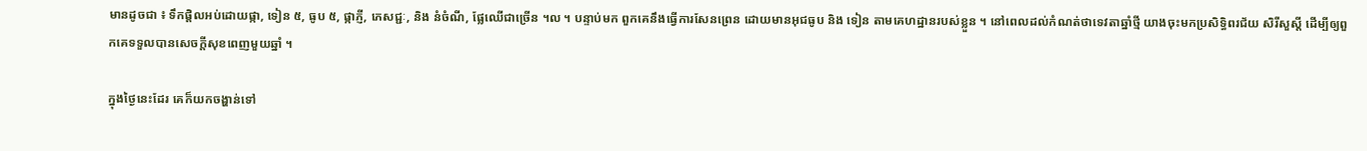មានដូចជា ៖ ទឹកផ្ដិលអប់ដោយផ្កា, ទៀន ៥, ធូប ៥, ផ្កាភ្ញី, ភេសជ្ជៈ, និង នំចំណី, ផ្លែឈើជាច្រើន ។ល ។ បន្ទាប់មក ពួកគេនឹងធ្វើការសែនព្រេន ដោយមានអុជធូប និង ទៀន តាមគេហដ្ឋានរបស់ខ្លួន ។ នៅពេលដល់កំណត់ថាទេវតាឆ្នាំថ្មី យាងចុះមកប្រសិទ្ធិពរជ័យ សិរីសួស្ដី ដើម្បីឲ្យពួកគេទទួលបានសេចក្ដីសុខពេញមួយឆ្នាំ ។

ក្នុងថ្ងៃនេះដែរ គេក៏យកចង្ហាន់ទៅ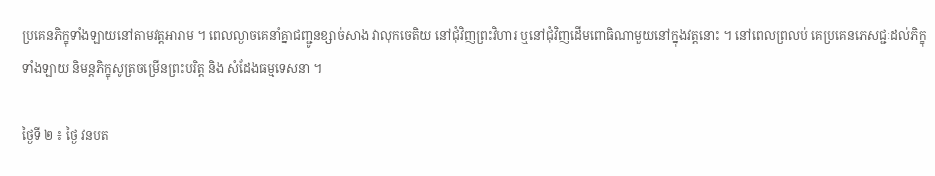ប្រគេនភិក្ខុទាំងឡាយនៅតាមវត្តអារាម ។ ពេលល្ងាចគេនាំគ្នាជញ្ជូនខ្សាច់សាង វាលុកចេតិយ នៅជុំវិញព្រះវិហារ ឬនៅជុំវិញដើមពោធិណាមួយនៅក្នុងវត្តនោះ ។ នៅពេលព្រលប់ គេប្រគេនភេសជ្ជៈដល់ភិក្ខុទាំងឡាយ និមន្តភិក្ខុសូត្រចម្រើនព្រះបរិត្ត និង សំដែងធម្មទេសនា ។

ថ្ងៃទី ២ ៖ ថ្ងៃ វនបត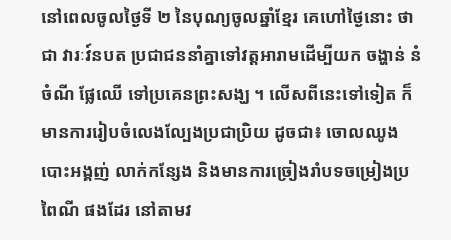នៅពេលចូលថ្ងៃទី ២ នៃបុណ្យចូលឆ្នាំខ្មែរ គេហៅថ្ងៃនោះ ថាជា វារៈវ៍នបត ប្រជាជននាំគ្នាទៅវត្ដអារាមដើម្បីយក ចង្ហាន់ នំចំណី ផ្លែឈើ ទៅប្រគេនព្រះសង្ឃ ។ លើសពីនេះទៅទៀត ក៏មានការរៀបចំលេងល្បែងប្រជាប្រិយ ដូចជា៖ ចោលឈូង បោះអង្គញ់ លាក់កន្សែង និងមានការច្រៀងរាំបទចម្រៀងប្រពៃណី ផងដែរ នៅតាមវ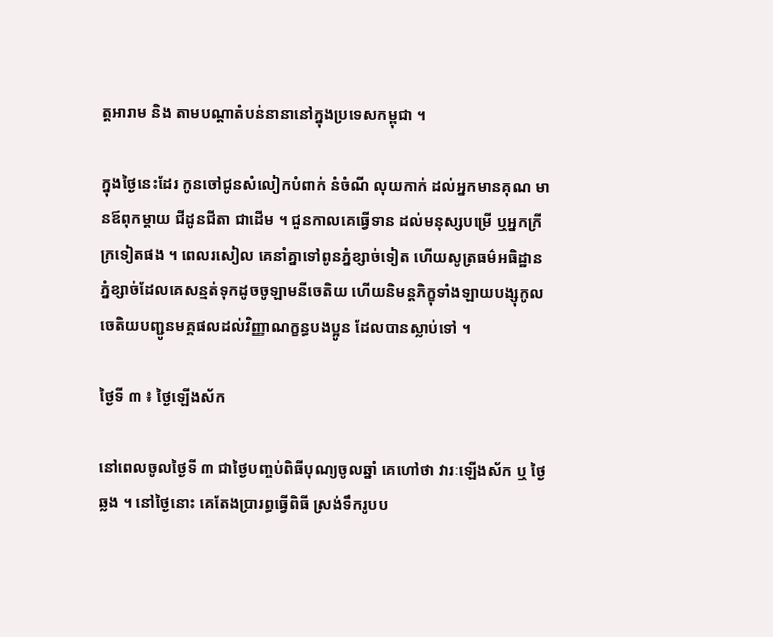ត្ដអារាម និង តាមបណ្ដាតំបន់នានានៅក្នុងប្រទេសកម្ពុជា ។

ក្នុងថ្ងៃនេះដែរ កូនចៅជូនសំលៀកបំពាក់ នំចំណី លុយកាក់ ដល់អ្នកមានគុណ មានឪពុកម្តាយ ជីដូនជីតា ជាដើម ។ ជួនកាលគេធ្វើទាន ដល់មនុស្សបម្រើ ឬអ្នកក្រីក្រទៀតផង ។ ពេលរសៀល គេនាំគ្នាទៅពូនភ្នំខ្សាច់ទៀត ហើយសូត្រធម៌អធិដ្ឋានភ្នំខ្សាច់ដែលគេសន្មត់ទុកដូចចូឡាមនីចេតិយ ហើយនិមន្តភិក្ខុទាំងឡាយបង្សុកូលចេតិយបញ្ជូនមគ្គផលដល់វិញ្ញាណក្ខន្ធបងប្អូន ដែលបានស្លាប់ទៅ ។

ថ្ងៃទី ៣ ៖ ថ្ងៃឡើងស័ក

នៅពេលចូលថ្ងៃទី ៣ ជាថ្ងៃបញ្ចប់ពិធីបុណ្យចូលឆ្នាំ គេហៅថា វារៈឡើងស័ក ឬ ថ្ងៃឆ្លង ។ នៅថ្ងៃនោះ គេតែងប្រារព្ធធ្វើពិធី ស្រង់ទឹករូបប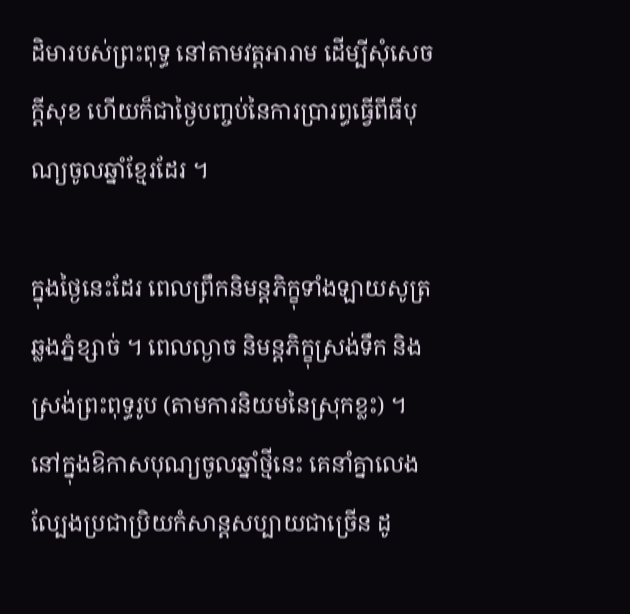ដិមារបស់ព្រះពុទ្ធ នៅតាមវត្ដអារាម ដើម្បីសុំសេចក្ដីសុខ ហើយក៏ជាថ្ងៃបញ្ចប់នៃការប្រារព្ធធ្វើពីធីបុណ្យចូលឆ្នាំខ្មែរដែរ ។

ក្នុងថ្ងៃនេះដែរ ពេលព្រឹកនិមន្តភិក្ខុទាំងឡាយសូត្រឆ្លងភ្នំខ្សាច់ ។ ពេលល្ងាច និមន្តភិក្ខុស្រង់ទឹក និងស្រង់ព្រះពុទ្ធរូប (តាមការនិយមនៃស្រុកខ្លះ) ។ នៅក្នុងឱកាសបុណ្យចូលឆ្នាំថ្មីនេះ គេនាំគ្នាលេងល្បែងប្រជាប្រិយកំសាន្ដសប្បាយជាច្រើន ដូ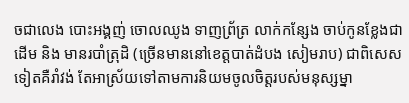ចជាលេង បោះអង្គញ់ ចោលឈូង ទាញព្រ័ត្រ លាក់កន្សែង ចាប់កូនខ្លែងជាដើម និង មានរបាំត្រុដិ (ច្រើនមាននៅខេត្តបាត់ដំបង សៀមរាប) ជាពិសេសទៀតគឺរាំវង់ តែអាស្រ័យទៅតាមការនិយមចូលចិត្តរបស់មនុស្សម្នា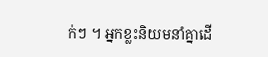ក់ៗ ។ អ្នកខ្លះនិយមនាំគ្នាដើ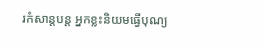រកំសាន្ដបន្ត អ្នកខ្លះនិយមធ្វើបុណ្យ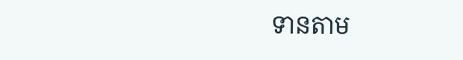ទានតាម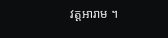វត្តអារាម ។